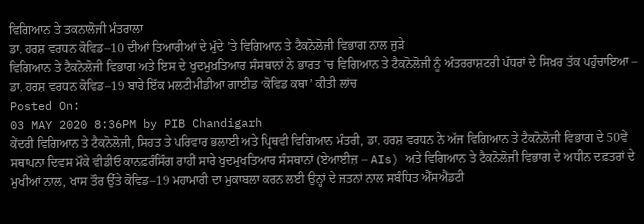ਵਿਗਿਆਨ ਤੇ ਤਕਨਾਲੋਜੀ ਮੰਤਰਾਲਾ
ਡਾ. ਹਰਸ਼ ਵਰਧਨ ਕੋਵਿਡ–10 ਦੀਆਂ ਤਿਆਰੀਆਂ ਦੇ ਮੁੱਦੇ ’ਤੇ ਵਿਗਿਆਨ ਤੇ ਟੈਕਨੋਲੋਜੀ ਵਿਭਾਗ ਨਾਲ ਜੁੜੇ
ਵਿਗਿਆਨ ਤੇ ਟੈਕਨੋਲੋਜੀ ਵਿਭਾਗ ਅਤੇ ਇਸ ਦੇ ਖੁਦਮੁਖ਼ਤਿਆਰ ਸੰਸਥਾਨਾਂ ਨੇ ਭਾਰਤ ’ਚ ਵਿਗਿਆਨ ਤੇ ਟੈਕਨੋਲੋਜੀ ਨੂੰ ਅੰਤਰਰਾਸ਼ਟਰੀ ਪੱਧਰਾਂ ਦੇ ਸਿਖ਼ਰ ਤੱਕ ਪਹੁੰਚਾਇਆ – ਡਾ. ਹਰਸ਼ ਵਰਧਨ ਕੋਵਿਡ–19 ਬਾਰੇ ਇੱਕ ਮਲਟੀਮੀਡੀਆ ਗਾਈਡ ‘ਕੋਵਿਡ ਕਥਾ’ ਕੀਤੀ ਲਾਂਚ
Posted On:
03 MAY 2020 8:36PM by PIB Chandigarh
ਕੇਂਦਰੀ ਵਿਗਿਆਨ ਤੇ ਟੈਕਨੋਲੋਜੀ, ਸਿਹਤ ਤੇ ਪਰਿਵਾਰ ਭਲਾਈ ਅਤੇ ਪ੍ਰਿਥਵੀ ਵਿਗਿਆਨ ਮੰਤਰੀ, ਡਾ. ਹਰਸ਼ ਵਰਧਨ ਨੇ ਅੱਜ ਵਿਗਿਆਨ ਤੇ ਟੈਕਨੋਲੋਜੀ ਵਿਭਾਗ ਦੇ 50ਵੇਂ ਸਥਾਪਨਾ ਦਿਵਸ ਮੌਕੇ ਵੀਡੀਓ ਕਾਨਫ਼ਰੰਸਿੰਗ ਰਾਹੀਂ ਸਾਰੇ ਖੁਦਮੁਖਤਿਆਰ ਸੰਸਥਾਨਾਂ (ਏਆਈਜ਼ – AIs) ਅਤੇ ਵਿਗਿਆਨ ਤੇ ਟੈਕਨੋਲੋਜੀ ਵਿਭਾਗ ਦੇ ਅਧੀਨ ਦਫ਼ਤਰਾਂ ਦੇ ਮੁਖੀਆਂ ਨਾਲ, ਖਾਸ ਤੌਰ ਉੱਤੇ ਕੋਵਿਡ–19 ਮਹਾਮਾਰੀ ਦਾ ਮੁਕਾਬਲਾ ਕਰਨ ਲਈ ਉਨ੍ਹਾਂ ਦੇ ਜਤਨਾਂ ਨਾਲ ਸਬੰਧਿਤ ਐੱਸਐਂਡਟੀ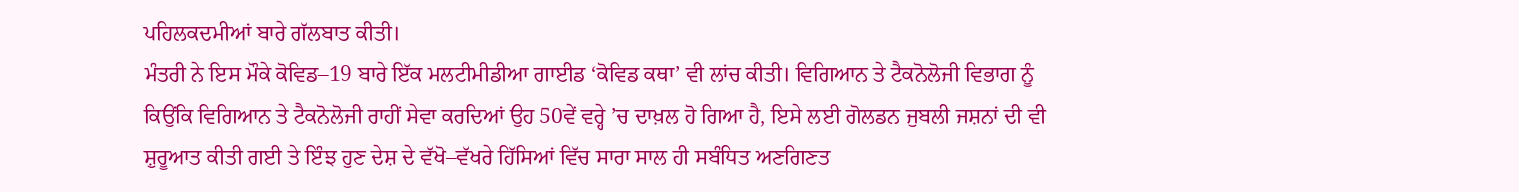ਪਹਿਲਕਦਮੀਆਂ ਬਾਰੇ ਗੱਲਬਾਤ ਕੀਤੀ।
ਮੰਤਰੀ ਨੇ ਇਸ ਮੌਕੇ ਕੋਵਿਡ–19 ਬਾਰੇ ਇੱਕ ਮਲਟੀਮੀਡੀਆ ਗਾਈਡ ‘ਕੋਵਿਡ ਕਥਾ’ ਵੀ ਲਾਂਚ ਕੀਤੀ। ਵਿਗਿਆਨ ਤੇ ਟੈਕਨੋਲੋਜੀ ਵਿਭਾਗ ਨੂੰ ਕਿਉਂਕਿ ਵਿਗਿਆਨ ਤੇ ਟੈਕਨੋਲੋਜੀ ਰਾਹੀਂ ਸੇਵਾ ਕਰਦਿਆਂ ਉਹ 50ਵੇਂ ਵਰ੍ਹੇ ’ਚ ਦਾਖ਼ਲ ਹੋ ਗਿਆ ਹੈ, ਇਸੇ ਲਈ ਗੋਲਡਨ ਜੁਬਲੀ ਜਸ਼ਨਾਂ ਦੀ ਵੀ ਸ਼ੁਰੂਆਤ ਕੀਤੀ ਗਈ ਤੇ ਇੰਝ ਹੁਣ ਦੇਸ਼ ਦੇ ਵੱਖੋ–ਵੱਖਰੇ ਹਿੱਸਿਆਂ ਵਿੱਚ ਸਾਰਾ ਸਾਲ ਹੀ ਸਬੰਧਿਤ ਅਣਗਿਣਤ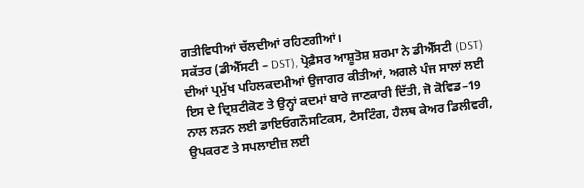ਗਤੀਵਿਧੀਆਂ ਚੱਲਦੀਆਂ ਰਹਿਣਗੀਆਂ।
ਸਕੱਤਰ (ਡੀਐੱਸਟੀ – DST), ਪ੍ਰੋਫ਼ੈਸਰ ਆਸ਼ੂਤੋਸ਼ ਸ਼ਰਮਾ ਨੇ ਡੀਐੱਸਟੀ (DST) ਦੀਆਂ ਪ੍ਰਮੁੱਖ ਪਹਿਲਕਦਮੀਆਂ ਉਜਾਗਰ ਕੀਤੀਆਂ, ਅਗਲੇ ਪੰਜ ਸਾਲਾਂ ਲਈ ਇਸ ਦੇ ਦ੍ਰਿਸ਼ਟੀਕੋਣ ਤੇ ਉਨ੍ਹਾਂ ਕਦਮਾਂ ਬਾਰੇ ਜਾਣਕਾਰੀ ਦਿੱਤੀ, ਜੋ ਕੋਵਿਡ–19 ਨਾਲ ਲੜਨ ਲਈ ਡਾਇਓਗਨੌਸਟਿਕਸ, ਟੈਸਟਿੰਗ, ਹੈਲਥ ਕੇਅਰ ਡਿਲੀਵਰੀ, ਉਪਕਰਣ ਤੇ ਸਪਲਾਈਜ਼ ਲਈ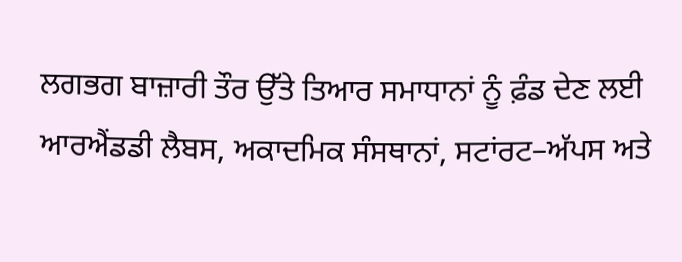ਲਗਭਗ ਬਾਜ਼ਾਰੀ ਤੌਰ ਉੱਤੇ ਤਿਆਰ ਸਮਾਧਾਨਾਂ ਨੂੰ ਫ਼ੰਡ ਦੇਣ ਲਈ ਆਰਐਂਡਡੀ ਲੈਬਸ, ਅਕਾਦਮਿਕ ਸੰਸਥਾਨਾਂ, ਸਟਾਂਰਟ–ਅੱਪਸ ਅਤੇ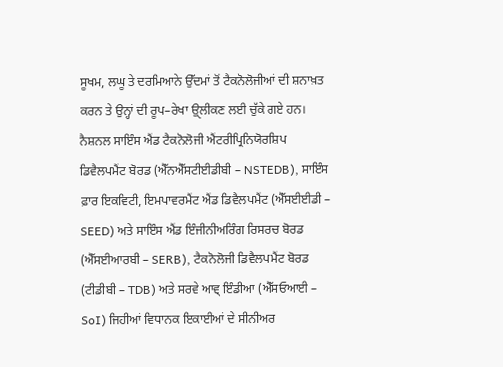ਸੂਖਮ, ਲਘੂ ਤੇ ਦਰਮਿਆਨੇ ਉੱਦਮਾਂ ਤੋਂ ਟੈਕਨੋਲੋਜੀਆਂ ਦੀ ਸ਼ਨਾਖ਼ਤ ਕਰਨ ਤੇ ਉਨ੍ਹਾਂ ਦੀ ਰੂਪ–ਰੇਖਾ ਉੑਲੀਕਣ ਲਈ ਚੁੱਕੇ ਗਏ ਹਨ।
ਨੈਸ਼ਨਲ ਸਾਇੰਸ ਐਂਡ ਟੈਕਨੋਲੋਜੀ ਐਂਟਰੀਪ੍ਰਿਨਿਯੋਰਸ਼ਿਪ ਡਿਵੈਲਪਮੈਂਟ ਬੋਰਡ (ਐੱਨਐੱਸਟੀਈਡੀਬੀ – NSTEDB), ਸਾਇੰਸ ਫ਼ਾਰ ਇਕਵਿਟੀ, ਇਮਪਾਵਰਮੈਂਟ ਐਂਡ ਡਿਵੈਲਪਮੈਂਟ (ਐੱਸਈਈਡੀ – SEED) ਅਤੇ ਸਾਇੰਸ ਐਂਡ ਇੰਜੀਨੀਅਰਿੰਗ ਰਿਸਰਚ ਬੋਰਡ (ਐੱਸਈਆਰਬੀ – SERB), ਟੈਕਨੋਲੋਜੀ ਡਿਵੈਲਪਮੈਂਟ ਬੋਰਡ (ਟੀਡੀਬੀ – TDB) ਅਤੇ ਸਰਵੇ ਆਵ੍ ਇੰਡੀਆ (ਐੱਸਓਆਈ – SoI) ਜਿਹੀਆਂ ਵਿਧਾਨਕ ਇਕਾਈਆਂ ਦੇ ਸੀਨੀਅਰ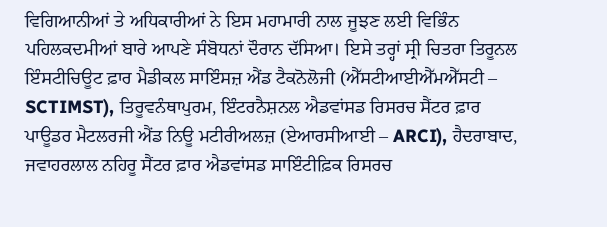ਵਿਗਿਆਨੀਆਂ ਤੇ ਅਧਿਕਾਰੀਆਂ ਨੇ ਇਸ ਮਹਾਮਾਰੀ ਨਾਲ ਜੂਝਣ ਲਈ ਵਿਭਿੰਨ ਪਹਿਲਕਦਮੀਆਂ ਬਾਰੇ ਆਪਣੇ ਸੰਬੋਧਨਾਂ ਦੌਰਾਨ ਦੱਸਿਆ। ਇਸੇ ਤਰ੍ਹਾਂ ਸ੍ਰੀ ਚਿਤਰਾ ਤਿਰੂਨਲ ਇੰਸਟੀਚਿਊਟ ਫ਼ਾਰ ਮੈਡੀਕਲ ਸਾਇੰਸਜ਼ ਐਂਡ ਟੈਕਨੋਲੋਜੀ (ਐੱਸਟੀਆਈਐੱਮਐੱਸਟੀ – SCTIMST), ਤਿਰੂਵਨੰਥਾਪੁਰਮ, ਇੰਟਰਨੈਸ਼ਨਲ ਐਡਵਾਂਸਡ ਰਿਸਰਚ ਸੈਂਟਰ ਫ਼ਾਰ ਪਾਊਡਰ ਮੈਟਲਰਜੀ ਐਂਡ ਨਿਊ ਮਟੀਰੀਅਲਜ਼ (ਏਆਰਸੀਆਈ – ARCI), ਹੈਦਰਾਬਾਦ, ਜਵਾਹਰਲਾਲ ਨਹਿਰੂ ਸੈਂਟਰ ਫ਼ਾਰ ਐਡਵਾਂਸਡ ਸਾਇੰਟੀਫ਼ਿਕ ਰਿਸਰਚ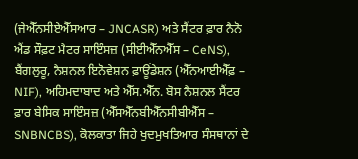(ਜੇਐੱਨਸੀਏਐੱਸਆਰ – JNCASR) ਅਤੇ ਸੈਂਟਰ ਫ਼ਾਰ ਨੈਨੋ ਐਂਡ ਸੌਫ਼ਟ ਮੈਟਰ ਸਾਇੰਸਜ਼ (ਸੀਈਐੱਨਐੱਸ – CeNS), ਬੈਂਗਲੁਰੂ, ਨੈਸ਼ਨਲ ਇਨੋਵੇਸ਼ਨ ਫ਼ਾਊਂਡੇਸ਼ਨ (ਐੱਨਆਈਐੱਫ਼ – NIF), ਅਹਿਮਦਾਬਾਦ ਅਤੇ ਐੱਸ.ਐੱਨ. ਬੋਸ ਨੈਸ਼ਨਲ ਸੈਂਟਰ ਫ਼ਾਰ ਬੇਸਿਕ ਸਾਇੰਸਜ਼ (ਐੱਸਐੱਨਬੀਐੱਨਸੀਬੀਐੱਸ – SNBNCBS), ਕੋਲਕਾਤਾ ਜਿਹੇ ਖੁਦਮੁਖਤਿਆਰ ਸੰਸਥਾਨਾਂ ਦੇ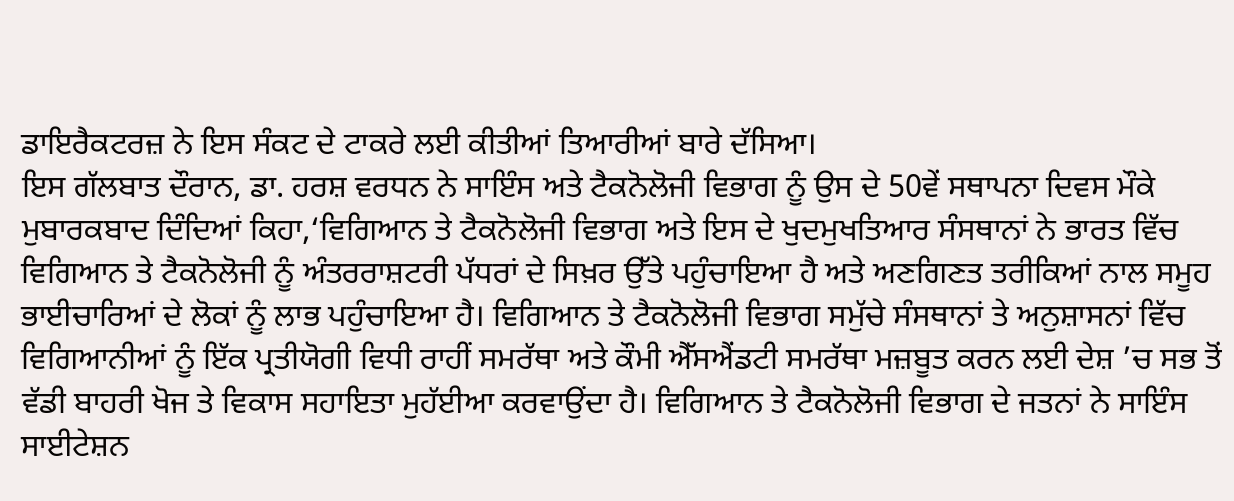ਡਾਇਰੈਕਟਰਜ਼ ਨੇ ਇਸ ਸੰਕਟ ਦੇ ਟਾਕਰੇ ਲਈ ਕੀਤੀਆਂ ਤਿਆਰੀਆਂ ਬਾਰੇ ਦੱਸਿਆ।
ਇਸ ਗੱਲਬਾਤ ਦੌਰਾਨ, ਡਾ. ਹਰਸ਼ ਵਰਧਨ ਨੇ ਸਾਇੰਸ ਅਤੇ ਟੈਕਨੋਲੋਜੀ ਵਿਭਾਗ ਨੂੰ ਉਸ ਦੇ 50ਵੇਂ ਸਥਾਪਨਾ ਦਿਵਸ ਮੌਕੇ ਮੁਬਾਰਕਬਾਦ ਦਿੰਦਿਆਂ ਕਿਹਾ,‘ਵਿਗਿਆਨ ਤੇ ਟੈਕਨੋਲੋਜੀ ਵਿਭਾਗ ਅਤੇ ਇਸ ਦੇ ਖੁਦਮੁਖਤਿਆਰ ਸੰਸਥਾਨਾਂ ਨੇ ਭਾਰਤ ਵਿੱਚ ਵਿਗਿਆਨ ਤੇ ਟੈਕਨੋਲੋਜੀ ਨੂੰ ਅੰਤਰਰਾਸ਼ਟਰੀ ਪੱਧਰਾਂ ਦੇ ਸਿਖ਼ਰ ਉੱਤੇ ਪਹੁੰਚਾਇਆ ਹੈ ਅਤੇ ਅਣਗਿਣਤ ਤਰੀਕਿਆਂ ਨਾਲ ਸਮੂਹ ਭਾਈਚਾਰਿਆਂ ਦੇ ਲੋਕਾਂ ਨੂੰ ਲਾਭ ਪਹੁੰਚਾਇਆ ਹੈ। ਵਿਗਿਆਨ ਤੇ ਟੈਕਨੋਲੋਜੀ ਵਿਭਾਗ ਸਮੁੱਚੇ ਸੰਸਥਾਨਾਂ ਤੇ ਅਨੁਸ਼ਾਸਨਾਂ ਵਿੱਚ ਵਿਗਿਆਨੀਆਂ ਨੂੰ ਇੱਕ ਪ੍ਰਤੀਯੋਗੀ ਵਿਧੀ ਰਾਹੀਂ ਸਮਰੱਥਾ ਅਤੇ ਕੌਮੀ ਐੱਸਐਂਡਟੀ ਸਮਰੱਥਾ ਮਜ਼ਬੂਤ ਕਰਨ ਲਈ ਦੇਸ਼ ’ਚ ਸਭ ਤੋਂ ਵੱਡੀ ਬਾਹਰੀ ਖੋਜ ਤੇ ਵਿਕਾਸ ਸਹਾਇਤਾ ਮੁਹੱਈਆ ਕਰਵਾਉਂਦਾ ਹੈ। ਵਿਗਿਆਨ ਤੇ ਟੈਕਨੋਲੋਜੀ ਵਿਭਾਗ ਦੇ ਜਤਨਾਂ ਨੇ ਸਾਇੰਸ ਸਾਈਟੇਸ਼ਨ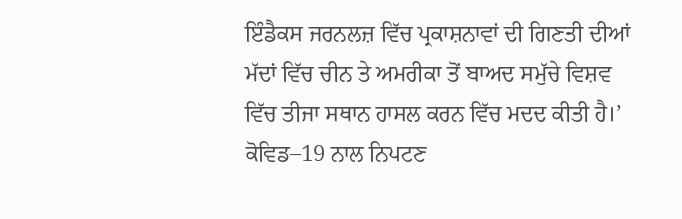ਇੰਡੈਕਸ ਜਰਨਲਜ਼ ਵਿੱਚ ਪ੍ਰਕਾਸ਼ਨਾਵਾਂ ਦੀ ਗਿਣਤੀ ਦੀਆਂ ਮੱਦਾਂ ਵਿੱਚ ਚੀਨ ਤੇ ਅਮਰੀਕਾ ਤੋਂ ਬਾਅਦ ਸਮੁੱਚੇ ਵਿਸ਼ਵ ਵਿੱਚ ਤੀਜਾ ਸਥਾਨ ਹਾਸਲ ਕਰਨ ਵਿੱਚ ਮਦਦ ਕੀਤੀ ਹੈ।’
ਕੋਵਿਡ–19 ਨਾਲ ਨਿਪਟਣ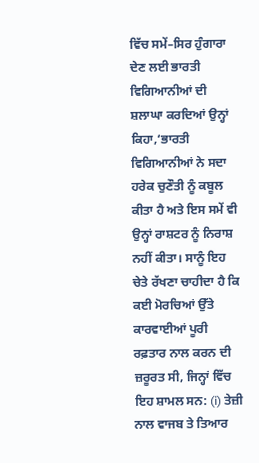ਵਿੱਚ ਸਮੇਂ–ਸਿਰ ਹੁੰਗਾਰਾ ਦੇਣ ਲਈ ਭਾਰਤੀ ਵਿਗਿਆਨੀਆਂ ਦੀ ਸ਼ਲਾਘਾ ਕਰਦਿਆਂ ਉਨ੍ਹਾਂ ਕਿਹਾ,‘ਭਾਰਤੀ ਵਿਗਿਆਨੀਆਂ ਨੇ ਸਦਾ ਹਰੇਕ ਚੁਣੌਤੀ ਨੂੰ ਕਬੂਲ ਕੀਤਾ ਹੈ ਅਤੇ ਇਸ ਸਮੇਂ ਵੀ ਉਨ੍ਹਾਂ ਰਾਸ਼ਟਰ ਨੂੰ ਨਿਰਾਸ਼ ਨਹੀਂ ਕੀਤਾ। ਸਾਨੂੰ ਇਹ ਚੇਤੇ ਰੱਖਣਾ ਚਾਹੀਦਾ ਹੈ ਕਿ ਕਈ ਮੋਰਚਿਆਂ ਉੱਤੇ ਕਾਰਵਾਈਆਂ ਪੂਰੀ ਰਫ਼ਤਾਰ ਨਾਲ ਕਰਨ ਦੀ ਜ਼ਰੂਰਤ ਸੀ, ਜਿਨ੍ਹਾਂ ਵਿੱਚ ਇਹ ਸ਼ਾਮਲ ਸਨ: (i) ਤੇਜ਼ੀ ਨਾਲ ਵਾਜਬ ਤੇ ਤਿਆਰ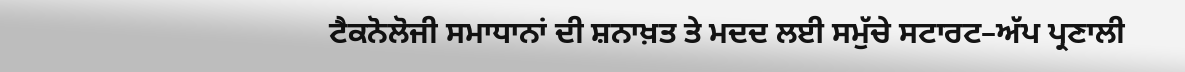ਟੈਕਨੋਲੋਜੀ ਸਮਾਧਾਨਾਂ ਦੀ ਸ਼ਨਾਖ਼ਤ ਤੇ ਮਦਦ ਲਈ ਸਮੁੱਚੇ ਸਟਾਰਟ–ਅੱਪ ਪ੍ਰਣਾਲੀ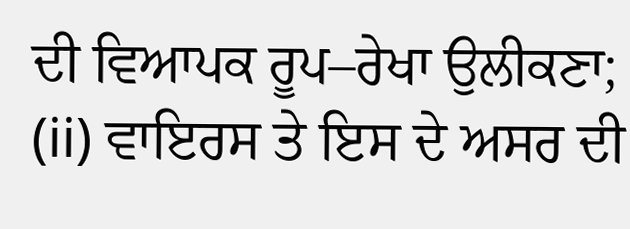ਦੀ ਵਿਆਪਕ ਰੂਪ–ਰੇਖਾ ਉਲੀਕਣਾ; (ii) ਵਾਇਰਸ ਤੇ ਇਸ ਦੇ ਅਸਰ ਦੀ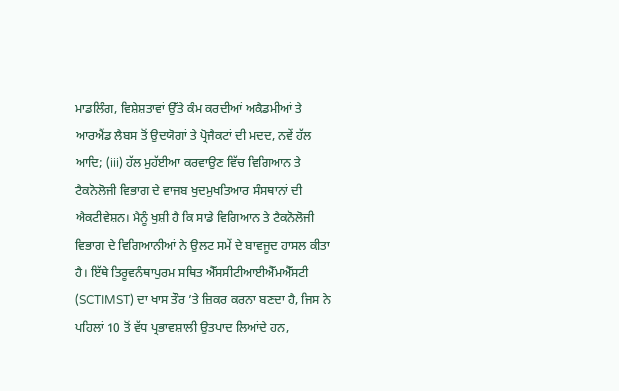ਮਾਡਲਿੰਗ, ਵਿਸ਼ੇਸ਼ਤਾਵਾਂ ਉੱਤੇ ਕੰਮ ਕਰਦੀਆਂ ਅਕੈਡਮੀਆਂ ਤੇ ਆਰਐਂਡ ਲੈਬਸ ਤੋਂ ਉਦਯੋਗਾਂ ਤੇ ਪ੍ਰੋਜੈਕਟਾਂ ਦੀ ਮਦਦ, ਨਵੇਂ ਹੱਲ ਆਦਿ; (iii) ਹੱਲ ਮੁਹੱਈਆ ਕਰਵਾਉਣ ਵਿੱਚ ਵਿਗਿਆਨ ਤੇ ਟੈਕਨੋਲੋਜੀ ਵਿਭਾਗ ਦੇ ਵਾਜਬ ਖੁਦਮੁਖਤਿਆਰ ਸੰਸਥਾਨਾਂ ਦੀ ਐਕਟੀਵੇਸ਼ਨ। ਮੈਨੂੰ ਖੁਸ਼ੀ ਹੈ ਕਿ ਸਾਡੇ ਵਿਗਿਆਨ ਤੇ ਟੈਕਨੋਲੋਜੀ ਵਿਭਾਗ ਦੇ ਵਿਗਿਆਨੀਆਂ ਨੇ ਉਲਟ ਸਮੇਂ ਦੇ ਬਾਵਜੂਦ ਹਾਸਲ ਕੀਤਾ ਹੈ। ਇੱਥੇ ਤਿਰੂਵਨੰਥਾਪੁਰਮ ਸਥਿਤ ਐੱਸਸੀਟੀਆਈਐੱਮਐੱਸਟੀ (SCTIMST) ਦਾ ਖਾਸ ਤੌਰ ’ਤੇ ਜ਼ਿਕਰ ਕਰਨਾ ਬਣਦਾ ਹੈ, ਜਿਸ ਨੇ ਪਹਿਲਾਂ 10 ਤੋਂ ਵੱਧ ਪ੍ਰਭਾਵਸ਼ਾਲੀ ਉਤਪਾਦ ਲਿਆਂਦੇ ਹਨ,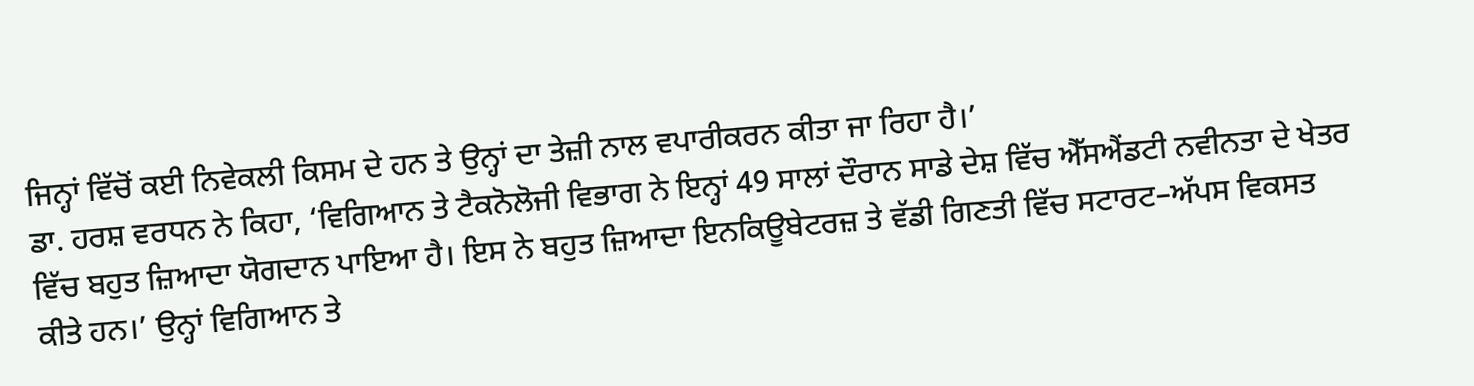ਜਿਨ੍ਹਾਂ ਵਿੱਚੋਂ ਕਈ ਨਿਵੇਕਲੀ ਕਿਸਮ ਦੇ ਹਨ ਤੇ ਉਨ੍ਹਾਂ ਦਾ ਤੇਜ਼ੀ ਨਾਲ ਵਪਾਰੀਕਰਨ ਕੀਤਾ ਜਾ ਰਿਹਾ ਹੈ।’
ਡਾ. ਹਰਸ਼ ਵਰਧਨ ਨੇ ਕਿਹਾ, ‘ਵਿਗਿਆਨ ਤੇ ਟੈਕਨੋਲੋਜੀ ਵਿਭਾਗ ਨੇ ਇਨ੍ਹਾਂ 49 ਸਾਲਾਂ ਦੌਰਾਨ ਸਾਡੇ ਦੇਸ਼ ਵਿੱਚ ਐੱਸਐਂਡਟੀ ਨਵੀਨਤਾ ਦੇ ਖੇਤਰ ਵਿੱਚ ਬਹੁਤ ਜ਼ਿਆਦਾ ਯੋਗਦਾਨ ਪਾਇਆ ਹੈ। ਇਸ ਨੇ ਬਹੁਤ ਜ਼ਿਆਦਾ ਇਨਕਿਊਬੇਟਰਜ਼ ਤੇ ਵੱਡੀ ਗਿਣਤੀ ਵਿੱਚ ਸਟਾਰਟ–ਅੱਪਸ ਵਿਕਸਤ ਕੀਤੇ ਹਨ।’ ਉਨ੍ਹਾਂ ਵਿਗਿਆਨ ਤੇ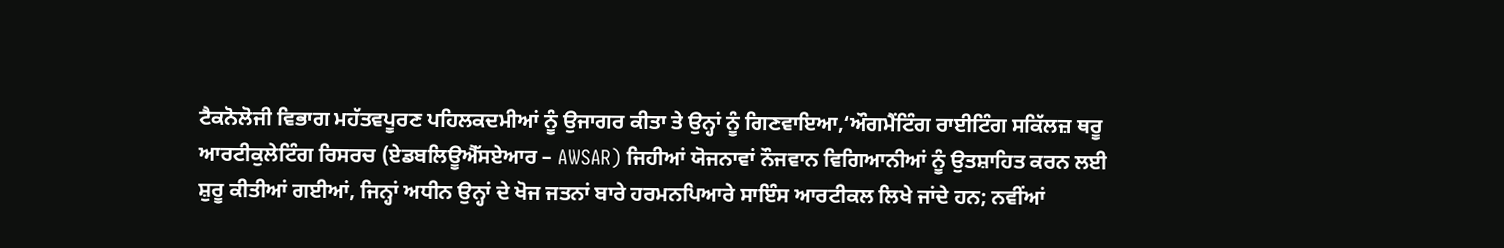ਟੈਕਨੋਲੋਜੀ ਵਿਭਾਗ ਮਹੱਤਵਪੂਰਣ ਪਹਿਲਕਦਮੀਆਂ ਨੂੰ ਉਜਾਗਰ ਕੀਤਾ ਤੇ ਉਨ੍ਹਾਂ ਨੂੰ ਗਿਣਵਾਇਆ,‘ਔਗਮੈਂਟਿੰਗ ਰਾਈਟਿੰਗ ਸਕਿੱਲਜ਼ ਥਰੂ ਆਰਟੀਕੁਲੇਟਿੰਗ ਰਿਸਰਚ (ਏਡਬਲਿਊਐੱਸਏਆਰ – AWSAR) ਜਿਹੀਆਂ ਯੋਜਨਾਵਾਂ ਨੌਜਵਾਨ ਵਿਗਿਆਨੀਆਂ ਨੂੰ ਉਤਸ਼ਾਹਿਤ ਕਰਨ ਲਈ ਸ਼ੁਰੂ ਕੀਤੀਆਂ ਗਈਆਂ, ਜਿਨ੍ਹਾਂ ਅਧੀਨ ਉਨ੍ਹਾਂ ਦੇ ਖੋਜ ਜਤਨਾਂ ਬਾਰੇ ਹਰਮਨਪਿਆਰੇ ਸਾਇੰਸ ਆਰਟੀਕਲ ਲਿਖੇ ਜਾਂਦੇ ਹਨ; ਨਵੀਂਆਂ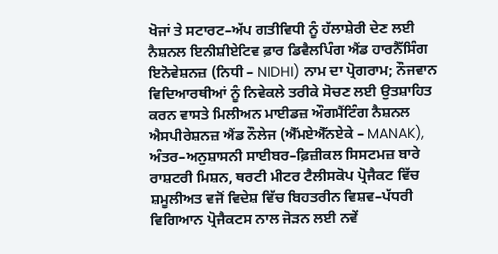ਖੋਜਾਂ ਤੇ ਸਟਾਰਟ–ਅੱਪ ਗਤੀਵਿਧੀ ਨੂੰ ਹੱਲਾਸ਼ੇਰੀ ਦੇਣ ਲਈ ਨੈਸ਼ਨਲ ਇਨੀਸ਼ੀਏਟਿਵ ਫ਼ਾਰ ਡਿਵੈਲਪਿੰਗ ਐਂਡ ਹਾਰਨੈੱਸਿੰਗ ਇਨੋਵੇਸ਼ਨਜ਼ (ਨਿਧੀ – NIDHI) ਨਾਮ ਦਾ ਪ੍ਰੋਗਰਾਮ; ਨੌਜਵਾਨ ਵਿਦਿਆਰਥੀਆਂ ਨੂੰ ਨਿਵੇਕਲੇ ਤਰੀਕੇ ਸੋਚਣ ਲਈ ਉਤਸ਼ਾਹਿਤ ਕਰਨ ਵਾਸਤੇ ਮਿਲੀਅਨ ਮਾਈਡਜ਼ ਔਗਮੈਂਟਿੰਗ ਨੈਸ਼ਨਲ ਐਸਪੀਰੇਸ਼ਨਜ਼ ਐਂਡ ਨੌਲੇਜ (ਐੱਮਏਐੱਨਏਕੇ – MANAK), ਅੰਤਰ–ਅਨੁਸ਼ਾਸਨੀ ਸਾਈਬਰ–ਫ਼ਿਜ਼ੀਕਲ ਸਿਸਟਮਜ਼ ਬਾਰੇ ਰਾਸ਼ਟਰੀ ਮਿਸ਼ਨ, ਥਰਟੀ ਮੀਟਰ ਟੈਲੀਸਕੋਪ ਪ੍ਰੋਜੈਕਟ ਵਿੱਚ ਸ਼ਮੂਲੀਅਤ ਵਜੋਂ ਵਿਦੇਸ਼ ਵਿੱਚ ਬਿਹਤਰੀਨ ਵਿਸ਼ਵ–ਪੱਧਰੀ ਵਿਗਿਆਨ ਪ੍ਰੋਜੈਕਟਸ ਨਾਲ ਜੋੜਨ ਲਈ ਨਵੇਂ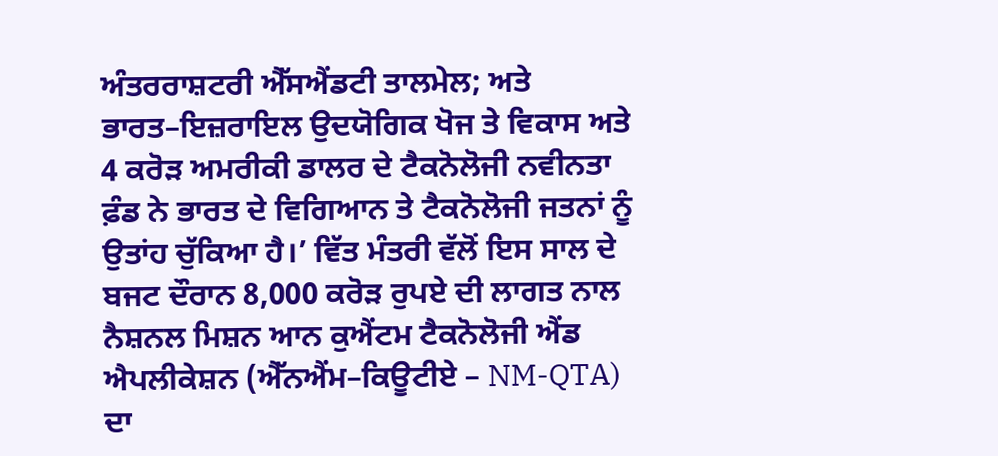ਅੰਤਰਰਾਸ਼ਟਰੀ ਐੱਸਐਂਡਟੀ ਤਾਲਮੇਲ; ਅਤੇ ਭਾਰਤ–ਇਜ਼ਰਾਇਲ ਉਦਯੋਗਿਕ ਖੋਜ ਤੇ ਵਿਕਾਸ ਅਤੇ 4 ਕਰੋੜ ਅਮਰੀਕੀ ਡਾਲਰ ਦੇ ਟੈਕਨੋਲੋਜੀ ਨਵੀਨਤਾ ਫ਼ੰਡ ਨੇ ਭਾਰਤ ਦੇ ਵਿਗਿਆਨ ਤੇ ਟੈਕਨੋਲੋਜੀ ਜਤਨਾਂ ਨੂੰ ਉਤਾਂਹ ਚੁੱਕਿਆ ਹੈ।’ ਵਿੱਤ ਮੰਤਰੀ ਵੱਲੋਂ ਇਸ ਸਾਲ ਦੇ ਬਜਟ ਦੌਰਾਨ 8,000 ਕਰੋੜ ਰੁਪਏ ਦੀ ਲਾਗਤ ਨਾਲ ਨੈਸ਼ਨਲ ਮਿਸ਼ਨ ਆਨ ਕੁਐਂਟਮ ਟੈਕਨੋਲੋਜੀ ਐਂਡ ਐਪਲੀਕੇਸ਼ਨ (ਐੱਨਐਂਮ–ਕਿਊਟੀਏ – NM-QTA) ਦਾ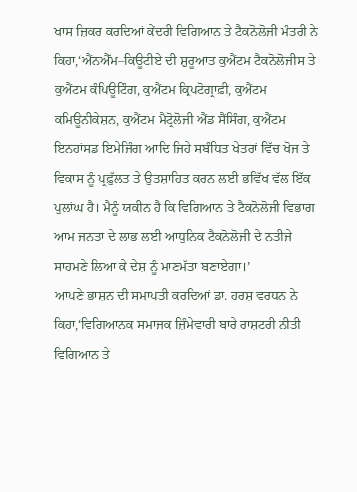ਖਾਸ ਜ਼ਿਕਰ ਕਰਦਿਆਂ ਕੇਂਦਰੀ ਵਿਗਿਆਨ ਤੇ ਟੈਕਨੋਲੋਜੀ ਮੰਤਰੀ ਨੇ ਕਿਹਾ,‘ਐਂਨਐੱਮ–ਕਿਊਟੀਏ ਦੀ ਸ਼ੁਰੂਆਤ ਕੁਐਂਟਮ ਟੈਕਨੋਲੋਜੀਸ ਤੇ ਕੁਐਂਟਮ ਕੰਪਿਊਟਿੰਗ, ਕੁਐਂਟਮ ਕ੍ਰਿਪਟੋਗ੍ਰਾਫ਼ੀ, ਕੁਐਂਟਮ ਕਮਿਊਨੀਕੇਸ਼ਨ, ਕੁਐਂਟਮ ਮੈਟ੍ਰੋਲੋਜੀ ਐਂਡ ਸੈਂਸਿੰਗ, ਕੁਐਂਟਮ ਇਨਹਾਂਸਡ ਇਮੇਜਿੰਗ ਆਦਿ ਜਿਹੇ ਸਬੰਧਿਤ ਖੇਤਰਾਂ ਵਿੱਚ ਖੋਜ ਤੇ ਵਿਕਾਸ ਨੂੰ ਪ੍ਰਫ਼ੁੱਲਤ ਤੇ ਉਤਸ਼ਾਹਿਤ ਕਰਨ ਲਈ ਭਵਿੱਖ ਵੱਲ ਇੱਕ ਪੁਲਾਂਘ ਹੈ। ਮੈਨੂੰ ਯਕੀਨ ਹੈ ਕਿ ਵਿਗਿਆਨ ਤੇ ਟੈਕਨੋਲੋਜੀ ਵਿਭਾਗ ਆਮ ਜਨਤਾ ਦੇ ਲਾਭ ਲਈ ਆਧੁਨਿਕ ਟੈਕਨੋਲੋਜੀ ਦੇ ਨਤੀਜੇ ਸਾਹਮਣੇ ਲਿਆ ਕੇ ਦੇਸ਼ ਨੂੰ ਮਾਣਮੱਤਾ ਬਣਾਏਗਾ।’
ਆਪਣੇ ਭਾਸ਼ਨ ਦੀ ਸਮਾਪਤੀ ਕਰਦਿਆਂ ਡਾ. ਹਰਸ਼ ਵਰਧਨ ਨੇ ਕਿਹਾ,‘ਵਿਗਿਆਨਕ ਸਮਾਜਕ ਜ਼ਿੰਮੇਵਾਰੀ ਬਾਰੇ ਰਾਸ਼ਟਰੀ ਨੀਤੀ ਵਿਗਿਆਨ ਤੇ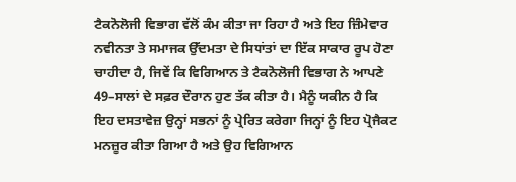ਟੈਕਨੋਲੋਜੀ ਵਿਭਾਗ ਵੱਲੋਂ ਕੰਮ ਕੀਤਾ ਜਾ ਰਿਹਾ ਹੈ ਅਤੇ ਇਹ ਜ਼ਿੰਮੇਵਾਰ ਨਵੀਨਤਾ ਤੇ ਸਮਾਜਕ ਉੱਦਮਤਾ ਦੇ ਸਿਧਾਂਤਾਂ ਦਾ ਇੱਕ ਸਾਕਾਰ ਰੂਪ ਹੋਣਾ ਚਾਹੀਦਾ ਹੈ, ਜਿਵੇਂ ਕਿ ਵਿਗਿਆਨ ਤੇ ਟੈਕਨੋਲੋਜੀ ਵਿਭਾਗ ਨੇ ਆਪਣੇ 49–ਸਾਲਾਂ ਦੇ ਸਫ਼ਰ ਦੌਰਾਨ ਹੁਣ ਤੱਕ ਕੀਤਾ ਹੈ। ਮੈਨੂੰ ਯਕੀਨ ਹੈ ਕਿ ਇਹ ਦਸਤਾਵੇਜ਼ ਉਨ੍ਹਾਂ ਸਭਨਾਂ ਨੂੰ ਪ੍ਰੇਰਿਤ ਕਰੇਗਾ ਜਿਨ੍ਹਾਂ ਨੂੰ ਇਹ ਪ੍ਰੋਜੈਕਟ ਮਨਜ਼ੂਰ ਕੀਤਾ ਗਿਆ ਹੈ ਅਤੇ ਉਹ ਵਿਗਿਆਨ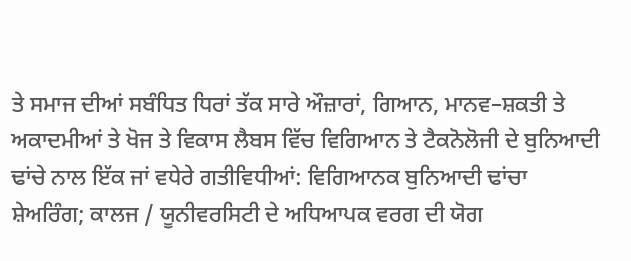ਤੇ ਸਮਾਜ ਦੀਆਂ ਸਬੰਧਿਤ ਧਿਰਾਂ ਤੱਕ ਸਾਰੇ ਔਜ਼ਾਰਾਂ, ਗਿਆਨ, ਮਾਨਵ–ਸ਼ਕਤੀ ਤੇ ਅਕਾਦਮੀਆਂ ਤੇ ਖੋਜ ਤੇ ਵਿਕਾਸ ਲੈਬਸ ਵਿੱਚ ਵਿਗਿਆਨ ਤੇ ਟੈਕਨੋਲੋਜੀ ਦੇ ਬੁਨਿਆਦੀ ਢਾਂਚੇ ਨਾਲ ਇੱਕ ਜਾਂ ਵਧੇਰੇ ਗਤੀਵਿਧੀਆਂ: ਵਿਗਿਆਨਕ ਬੁਨਿਆਦੀ ਢਾਂਚਾ ਸ਼ੇਅਰਿੰਗ; ਕਾਲਜ / ਯੂਨੀਵਰਸਿਟੀ ਦੇ ਅਧਿਆਪਕ ਵਰਗ ਦੀ ਯੋਗ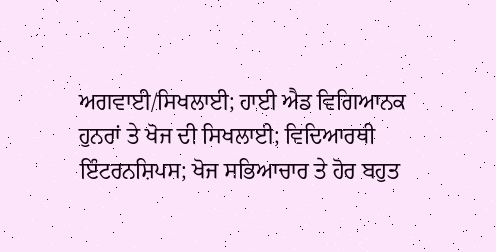ਅਗਵਾਈ/ਸਿਖਲਾਈ; ਹਾਈ ਐਡ ਵਿਗਿਆਨਕ ਹੁਨਰਾਂ ਤੇ ਖੋਜ ਦੀ ਸਿਖਲਾਈ; ਵਿਦਿਆਰਥੀ ਇੰਟਰਨਸ਼ਿਪਸ; ਖੋਜ ਸਭਿਆਚਾਰ ਤੇ ਹੋਰ ਬਹੁਤ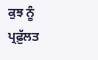ਕੁਝ ਨੂੰ ਪ੍ਰਫ਼ੁੱਲਤ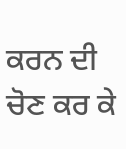ਕਰਨ ਦੀ ਚੋਣ ਕਰ ਕੇ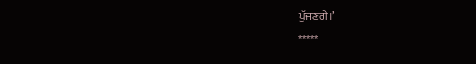ਪੁੱਜਣਗੇ।’
*****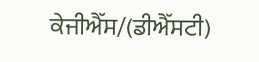ਕੇਜੀਐੱਸ/(ਡੀਐੱਸਟੀ)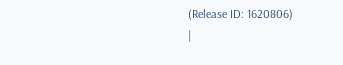(Release ID: 1620806)
|